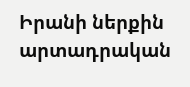Իրանի ներքին արտադրական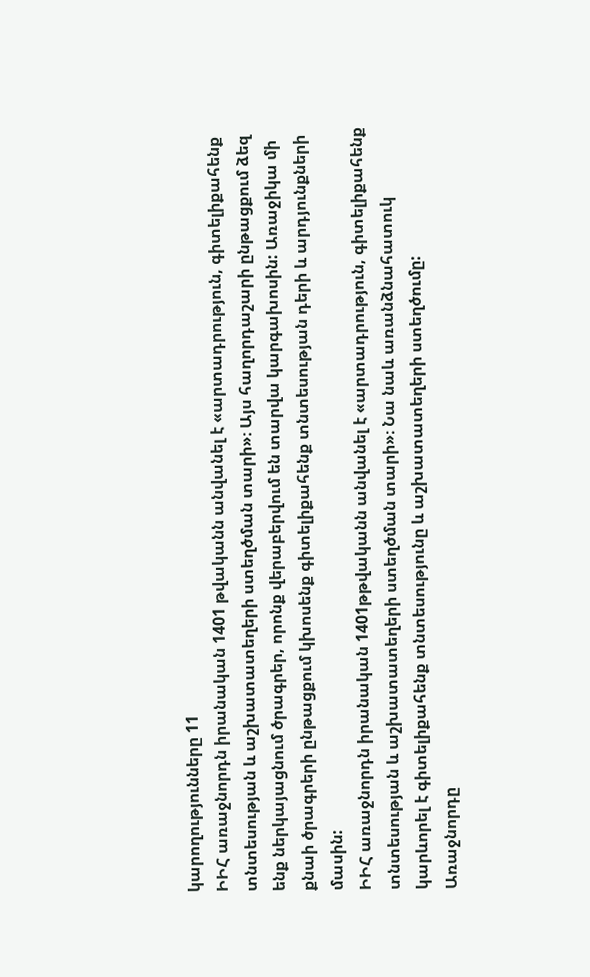կարողությունները 11
ԻԻՀ առաջնորդն իրանական 1401 թվականն անվանել է «արտադրություն, գիտելիքահենք տնտեսության և աշխատատեղերի ստեղծման տարի»։ Այս հաղորդաշարի ընթացքում ձեզ ենք ներկայացնում ծրագրեր, որոնք վերաբերվում են տարվա կարգախոսին: Առաջիկա մի քնաի ծրագրերի ընթացքում կխոսենք գիտելիքահենք տնտեսության դերի և արդյունքների մասին:
ԻԻՀ առաջնորդն իրանական 1401թթվականն անվանել է «արտադրություն, գիտելիքահենք տնտեսության և աշխատատեղերի ստեղծման տարի»։ Նա նաև առանձնահատուկ կարևորել է գիտելիքահենք տնտեսությունը և աշխատատեղերի ստեղծումը:
Առաջնորդը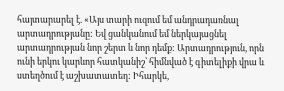հայտարարել է. «Այս տարի ուզում եմ անդրադառնալ արտադրությանը: Եվ ցանկանում եմ ներկայացնել արտադրության նոր շերտ և նոր դեմք: Արտադրություն, որն ունի երկու կարևոր հատկանիշ՝ հիմնված է գիտելիքի վրա և ստեղծում է աշխատատեղ: Իհարկե,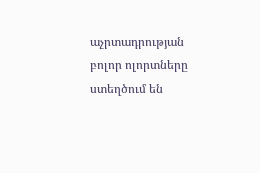աչրտադրության բոլոր ոլորտները ստեղծում են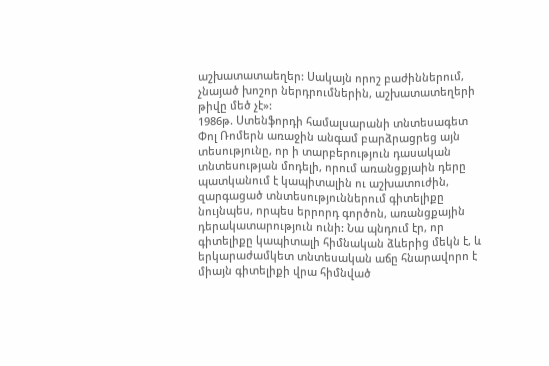աշխատատաեղեր: Սակայն որոշ բաժիններում, չնայած խոշոր ներդրումներին, աշխատատեղերի թիվը մեծ չէ»:
1986թ. Ստենֆորդի համալսարանի տնտեսագետ Փոլ Ռոմերն առաջին անգամ բարձրացրեց այն տեսությունը, որ ի տարբերություն դասական տնտեսության մոդելի, որում առանցքյաին դերը պատկանում է կապիտալին ու աշխատուժին, զարգացած տնտեսություններում գիտելիքը նույնպես, որպես երրորդ գործոն, առանցքային դերակատարություն ունի: Նա պնդում էր, որ գիտելիքը կապիտալի հիմնական ձևերից մեկն է, և երկարաժամկետ տնտեսական աճը հնարավորո է միայն գիտելիքի վրա հիմնված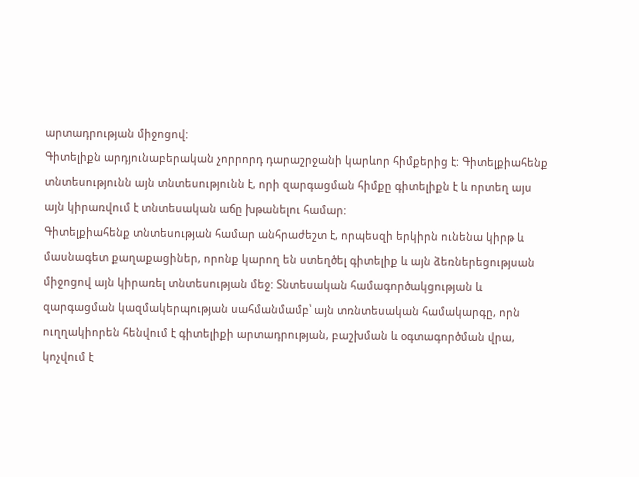արտադրության միջոցով:
Գիտելիքն արդյունաբերական չորրորդ դարաշրջանի կարևոր հիմքերից է: Գիտելքիահենք տնտեսությունն այն տնտեսությունն է, որի զարգացման հիմքը գիտելիքն է և որտեղ այս այն կիրառվում է տնտեսական աճը խթանելու համար:
Գիտելքիահենք տնտեսության համար անհրաժեշտ է, որպեսզի երկիրն ունենա կիրթ և մասնագետ քաղաքացիներ, որոնք կարող են ստեղծել գիտելիք և այն ձեռներեցությսան միջոցով այն կիրառել տնտեսության մեջ: Տնտեսական համագործակցության և զարգացման կազմակերպության սահմանմամբ՝ այն տռնտեսական համակարգը, որն ուղղակիորեն հենվում է գիտելիքի արտադրության, բաշխման և օգտագործման վրա, կոչվում է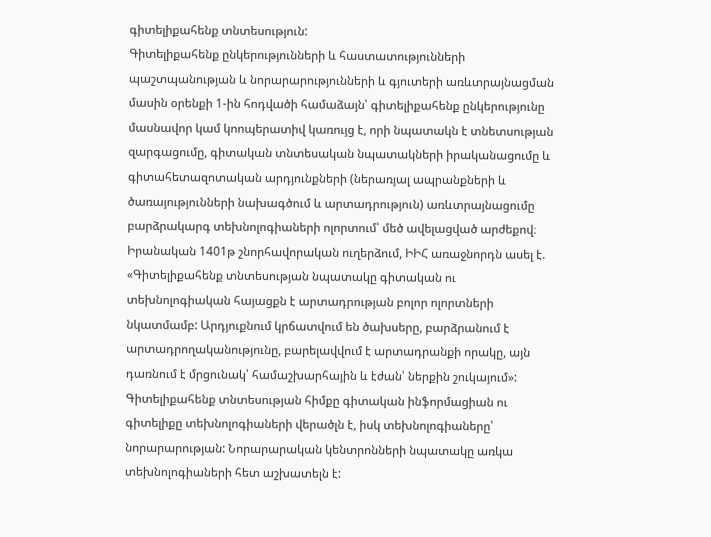գիտելիքահենք տնտեսություն:
Գիտելիքահենք ընկերությունների և հաստատությունների պաշտպանության և նորարարությունների և գյուտերի առևտրայնացման մասին օրենքի 1-ին հոդվածի համաձայն՝ գիտելիքահենք ընկերությունը մասնավոր կամ կոոպերատիվ կառույց է, որի նպատակն է տնետսության զարգացումը, գիտական տնտեսական նպատակների իրականացումը և գիտահետազոտական արդյունքների (ներառյալ ապրանքների և ծառայությունների նախագծում և արտադրություն) առևտրայնացումը բարձրակարգ տեխնոլոգիաների ոլորտում՝ մեծ ավելացված արժեքով։
Իրանական 1401թ շնորհավորական ուղերձում, ԻԻՀ առաջնորդն ասել է. «Գիտելիքահենք տնտեսության նպատակը գիտական ու տեխնոլոգիական հայացքն է արտադրության բոլոր ոլորտների նկատմամբ: Արդյուքնում կրճատվում են ծախսերը, բարձրանում է արտադրողականությունը, բարելավվում է արտադրանքի որակը, այն դառնում է մրցունակ՝ համաշխարհային և էժան՝ ներքին շուկայում»:
Գիտելիքահենք տնտեսության հիմքը գիտական ինֆորմացիան ու գիտելիքը տեխնոլոգիաների վերածլն է, իսկ տեխնոլոգիաները՝ նորարարության: Նորարարական կենտրոնների նպատակը առկա տեխնոլոգիաների հետ աշխատելն է: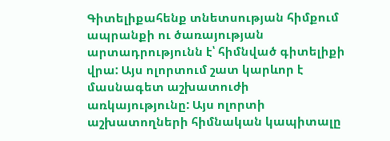Գիտելիքահենք տնետսության հիմքում ապրանքի ու ծառայության արտադրությունն է՝ հիմնված գիտելիքի վրա: Այս ոլորտում շատ կարևոր է մասնագետ աշխատուժի առկայությունը: Այս ոլորտի աշխատողների հիմնական կապիտալը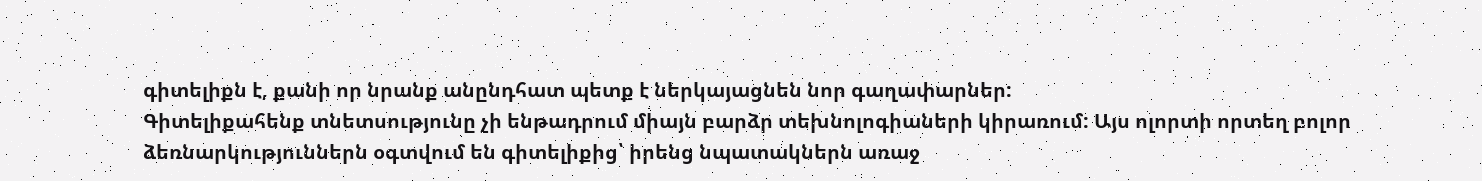գիտելիքն է, քանի որ նրանք անընդհատ պետք է ներկայացնեն նոր գաղափարներ:
Գիտելիքահենք տնետսությունը չի ենթադրում միայն բարձր տեխնոլոգիաների կիրառում: Այս ոլորտի որտեղ բոլոր ձեռնարկություններն օգտվում են գիտելիքից՝ իրենց նպատակներն առաջ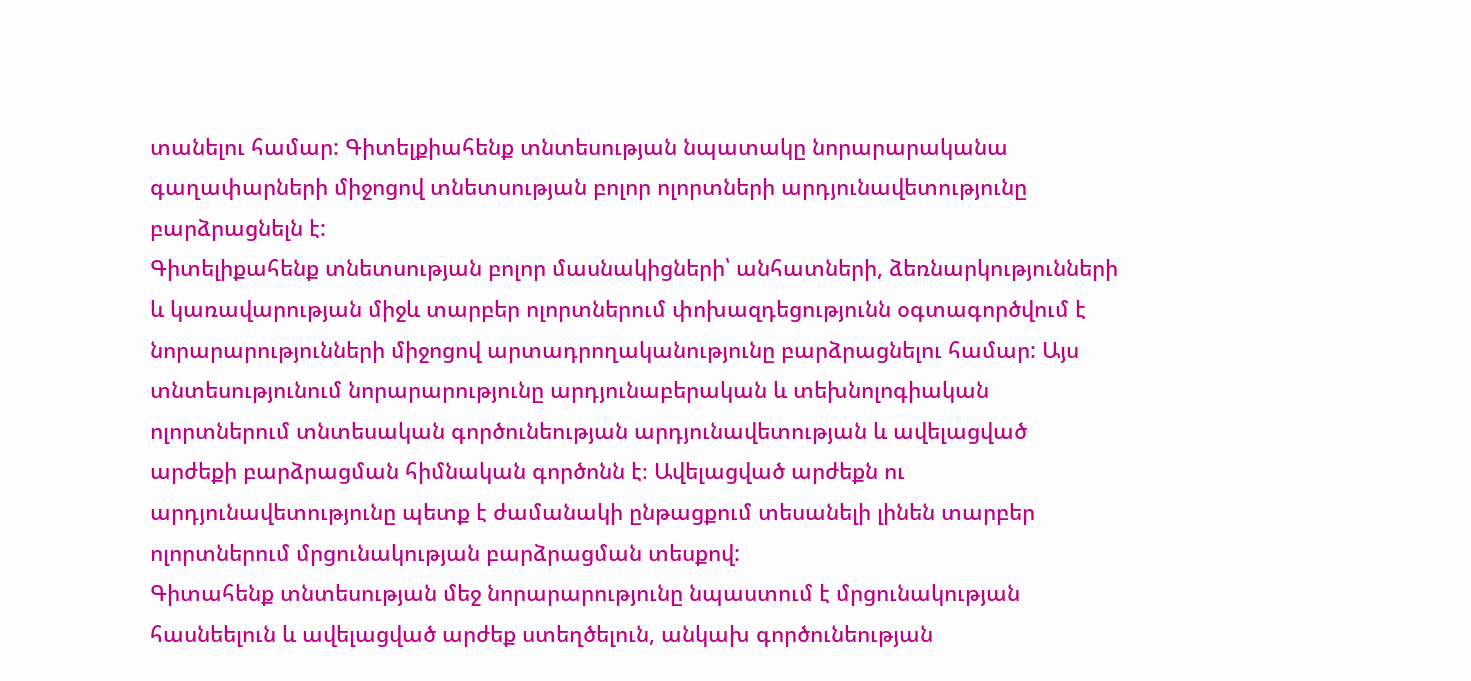տանելու համար: Գիտելքիահենք տնտեսության նպատակը նորարարականա գաղափարների միջոցով տնետսության բոլոր ոլորտների արդյունավետությունը բարձրացնելն է:
Գիտելիքահենք տնետսության բոլոր մասնակիցների՝ անհատների, ձեռնարկությունների և կառավարության միջև տարբեր ոլորտներում փոխազդեցությունն օգտագործվում է նորարարությունների միջոցով արտադրողականությունը բարձրացնելու համար: Այս տնտեսությունում նորարարությունը արդյունաբերական և տեխնոլոգիական ոլորտներում տնտեսական գործունեության արդյունավետության և ավելացված արժեքի բարձրացման հիմնական գործոնն է։ Ավելացված արժեքն ու արդյունավետությունը պետք է ժամանակի ընթացքում տեսանելի լինեն տարբեր ոլորտներում մրցունակության բարձրացման տեսքով:
Գիտահենք տնտեսության մեջ նորարարությունը նպաստում է մրցունակության հասնեելուն և ավելացված արժեք ստեղծելուն, անկախ գործունեության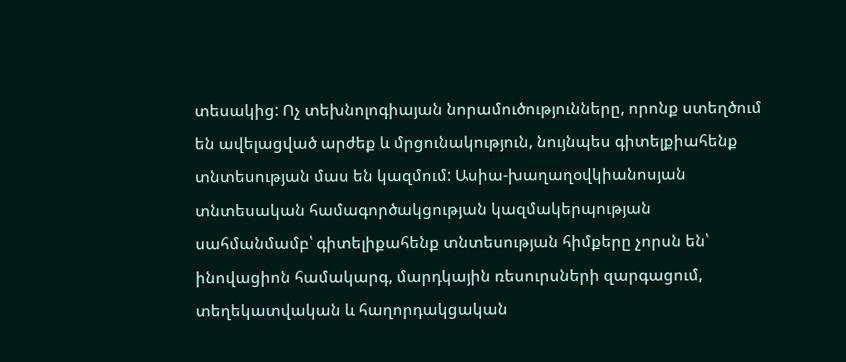տեսակից: Ոչ տեխնոլոգիայան նորամուծությունները, որոնք ստեղծում են ավելացված արժեք և մրցունակություն, նույնպես գիտելքիահենք տնտեսության մաս են կազմում: Ասիա-խաղաղօվկիանոսյան տնտեսական համագործակցության կազմակերպության սահմանմամբ՝ գիտելիքահենք տնտեսության հիմքերը չորսն են՝ ինովացիոն համակարգ, մարդկային ռեսուրսների զարգացում, տեղեկատվական և հաղորդակցական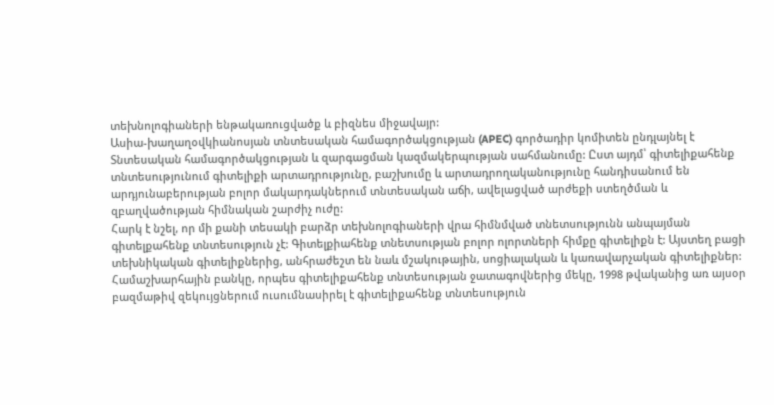տեխնոլոգիաների ենթակառուցվածք և բիզնես միջավայր:
Ասիա-խաղաղօվկիանոսյան տնտեսական համագործակցության (APEC) գործադիր կոմիտեն ընդլայնել է Տնտեսական համագործակցության և զարգացման կազմակերպության սահմանումը: Ըստ այդմ՝ գիտելիքահենք տնտեսությունում գիտելիքի արտադրությունը, բաշխումը և արտադրողականությունը հանդիսանում են արդյունաբերության բոլոր մակարդակներում տնտեսական աճի, ավելացված արժեքի ստեղծման և զբաղվածության հիմնական շարժիչ ուժը:
Հարկ է նշել, որ մի քանի տեսակի բարձր տեխնոլոգիաների վրա հիմնմված տնետսությունն անպայման գիտելքահենք տնտեսություն չէ: Գիտելքիահենք տնետսության բոլոր ոլորտների հիմքը գիտելիքն է: Այստեղ բացի տեխնիկական գիտելիքներից, անհրաժեշտ են նաև մշակութային, սոցիալական և կառավարչական գիտելիքներ:
Համաշխարհային բանկը, որպես գիտելիքահենք տնտեսության ջատագովներից մեկը, 1998 թվականից առ այսօր բազմաթիվ զեկույցներում ուսումնասիրել է գիտելիքահենք տնտեսություն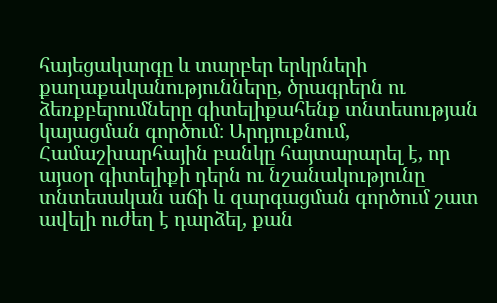հայեցակարգը և տարբեր երկրների քաղաքականությունները, ծրագրերն ու ձեռքբերումները գիտելիքահենք տնտեսության կայացման գործում։ Արդյուքնում, Համաշխարհային բանկը հայտարարել է, որ այսօր գիտելիքի դերն ու նշանակությունը տնտեսական աճի և զարգացման գործում շատ ավելի ուժեղ է դարձել, քան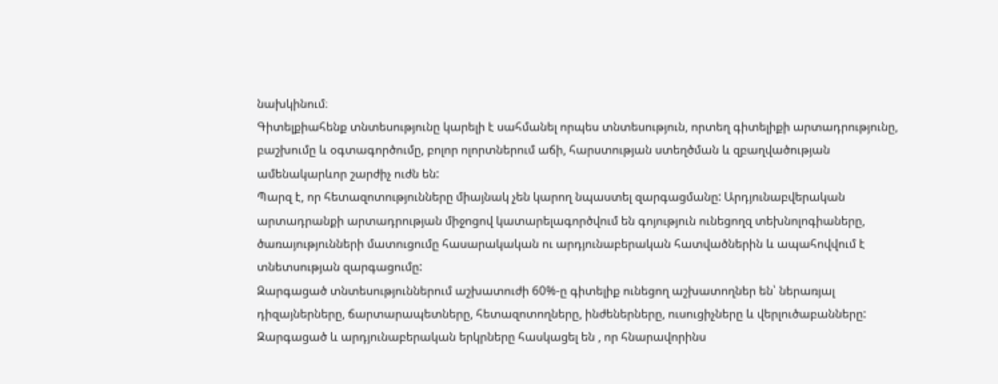նախկինում։
Գիտելքիահենք տնտեսությունը կարելի է սահմանել որպես տնտեսություն, որտեղ գիտելիքի արտադրությունը, բաշխումը և օգտագործումը, բոլոր ոլորտներում աճի, հարստության ստեղծման և զբաղվածության ամենակարևոր շարժիչ ուժն են:
Պարզ է, որ հետազոտությունները միայնակ չեն կարող նպաստել զարգացմանը: Արդյունաբվերական արտադրանքի արտադրության միջոցով կատարելագործվում են գոյություն ունեցողզ տեխնոլոգիաները, ծառայությունների մատուցումը հասարակական ու արդյունաբերական հատվածներին և ապահովվում է տնետսության զարգացումը:
Զարգացած տնտեսություններում աշխատուժի 60%-ը գիտելիք ունեցող աշխատողներ են՝ ներառյալ դիզայներները, ճարտարապետները, հետազոտողները, ինժեներները, ուսուցիչները և վերլուծաբանները: Զարգացած և արդյունաբերական երկրները հասկացել են , որ հնարավորինս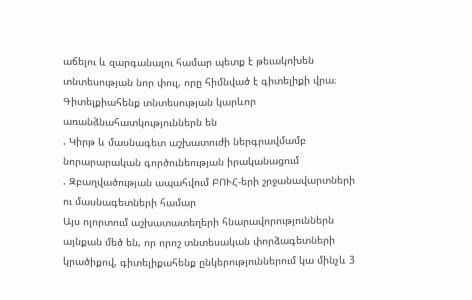աճելու և զարգանալու համար պետք է թեւակոխեն տնտեսության նոր փուլ, որը հիմնված է գիտելիքի վրա։
Գիտելքիահենք տնտեսության կարևոր առանձնահատկություններն են
. Կիրթ և մասնագետ աշխատուժի ներգրավմամբ նորարարական գործունեության իրականացում
. Զբաղվածության ապահվում ԲՈՒՀ-երի շրջանավարտների ու մասնագետների համար
Այս ոլորտում աշխատատեղերի հնարավորություններն այնքան մեծ են, որ որոշ տնտեսական փորձագետների կրածիքով, գիտելիքահենք ընկերություններում կա մինչև 3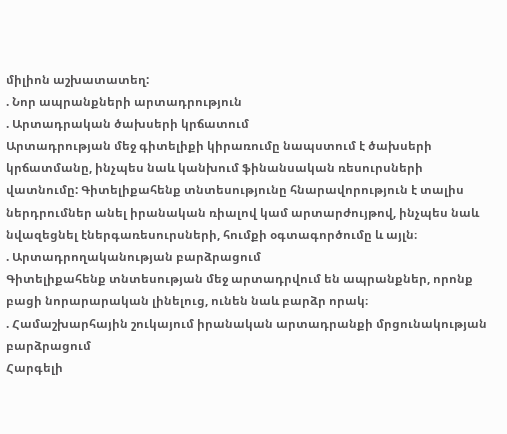միլիոն աշխատատեղ:
. Նոր ապրանքների արտադրություն
. Արտադրական ծախսերի կրճատում
Արտադրության մեջ գիտելիքի կիրառումը նապստում է ծախսերի կրճատմանը, ինչպես նաև կանխում ֆինանսական ռեսուրսների վատնումը: Գիտելիքահենք տնտեսությունը հնարավորություն է տալիս ներդրումներ անել իրանական ռիալով կամ արտարժույթով, ինչպես նաև նվազեցնել էներգառեսուրսների, հումքի օգտագործումը և այլն։
. Արտադրողականության բարձրացում
Գիտելիքահենք տնտեսության մեջ արտադրվում են ապրանքներ, որոնք բացի նորարարական լինելուց, ունեն նաև բարձր որակ։
. Համաշխարհային շուկայում իրանական արտադրանքի մրցունակության բարձրացում
Հարգելի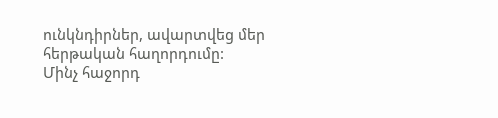ունկնդիրներ, ավարտվեց մեր հերթական հաղորդումը:
Մինչ հաջորդ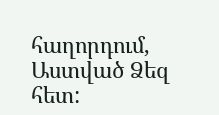հաղորդում, Աստված Ձեզ հետ: